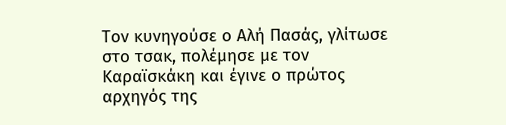Τον κυνηγούσε ο Αλή Πασάς, γλίτωσε στο τσακ, πολέμησε με τον Καραϊσκάκη και έγινε ο πρώτος αρχηγός της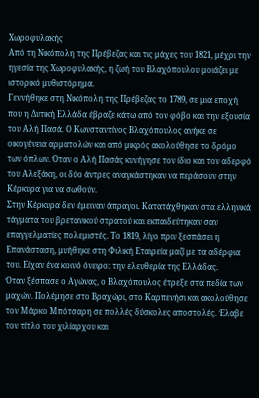Χωροφυλακής
Από τη Νικόπολη της Πρέβεζας και τις μάχες του 1821, μέχρι την ηγεσία της Χωροφυλακής, η ζωή του Βλαχόπουλου μοιάζει με ιστορικό μυθιστόρημα.
Γεννήθηκε στη Νικόπολη της Πρέβεζας το 1789, σε μια εποχή που η Δυτική Ελλάδα έβραζε κάτω από τον φόβο και την εξουσία του Αλή Πασά. Ο Κωνσταντίνος Βλαχόπουλος ανήκε σε οικογένεια αρματολών και από μικρός ακολούθησε το δρόμο των όπλων. Όταν ο Αλή Πασάς κυνήγησε τον ίδιο και τον αδερφό του Αλεξάκη, οι δύο άντρες αναγκάστηκαν να περάσουν στην Κέρκυρα για να σωθούν.
Στην Κέρκυρα δεν έμειναν άπραγοι. Κατατάχθηκαν στα ελληνικά τάγματα του βρετανικού στρατού και εκπαιδεύτηκαν σαν επαγγελματίες πολεμιστές. Το 1819, λίγο πριν ξεσπάσει η Επανάσταση, μυήθηκε στη Φιλική Εταιρεία μαζί με τα αδέρφια του. Είχαν ένα κοινό όνειρο: την ελευθερία της Ελλάδας.
Όταν ξέσπασε ο Αγώνας, ο Βλαχόπουλος έτρεξε στα πεδία των μαχών. Πολέμησε στο Βραχώρι, στο Καρπενήσι και ακολούθησε τον Μάρκο Μπότσαρη σε πολλές δύσκολες αποστολές. Έλαβε τον τίτλο του χιλίαρχου και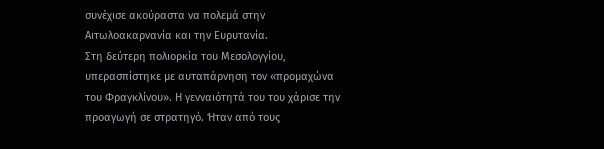συνέχισε ακούραστα να πολεμά στην Αιτωλοακαρνανία και την Ευρυτανία.
Στη δεύτερη πολιορκία του Μεσολογγίου, υπερασπίστηκε με αυταπάρνηση τον «προμαχώνα του Φραγκλίνου». Η γενναιότητά του του χάρισε την προαγωγή σε στρατηγό. Ήταν από τους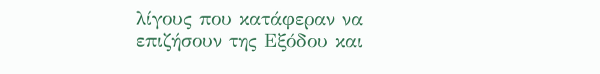λίγους που κατάφεραν να επιζήσουν της Εξόδου και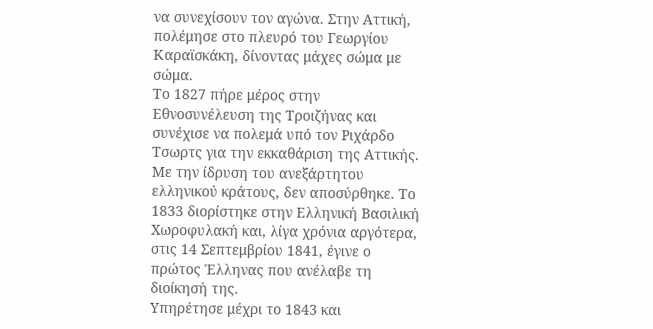να συνεχίσουν τον αγώνα. Στην Αττική, πολέμησε στο πλευρό του Γεωργίου Καραϊσκάκη, δίνοντας μάχες σώμα με σώμα.
Το 1827 πήρε μέρος στην Εθνοσυνέλευση της Τροιζήνας και συνέχισε να πολεμά υπό τον Ριχάρδο Τσωρτς για την εκκαθάριση της Αττικής. Με την ίδρυση του ανεξάρτητου ελληνικού κράτους, δεν αποσύρθηκε. Το 1833 διορίστηκε στην Ελληνική Βασιλική Χωροφυλακή και, λίγα χρόνια αργότερα, στις 14 Σεπτεμβρίου 1841, έγινε ο πρώτος Έλληνας που ανέλαβε τη διοίκησή της.
Υπηρέτησε μέχρι το 1843 και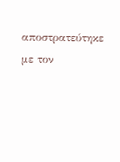αποστρατεύτηκε με τον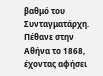βαθμό του Συνταγματάρχη. Πέθανε στην Αθήνα το 1868, έχοντας αφήσει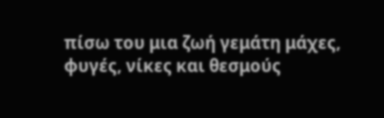πίσω του μια ζωή γεμάτη μάχες, φυγές, νίκες και θεσμούς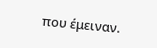που έμειναν.